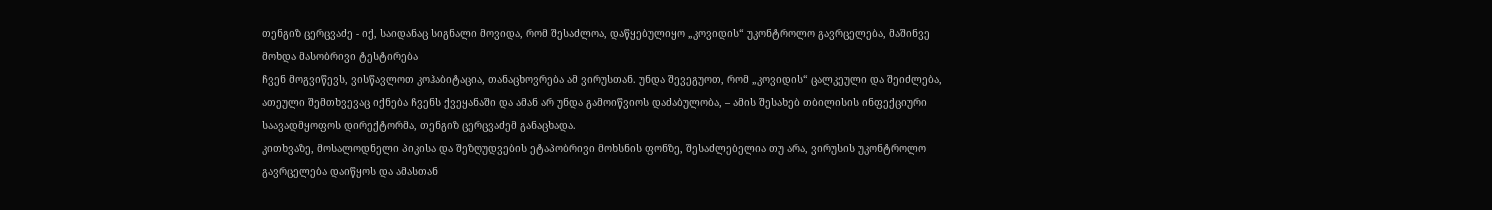თენგიზ ცერცვაძე - იქ, საიდანაც სიგნალი მოვიდა, რომ შესაძლოა, დაწყებულიყო „კოვიდის“ უკონტროლო გავრცელება, მაშინვე მოხდა მასობრივი ტესტირება
ჩვენ მოგვიწევს, ვისწავლოთ კოჰაბიტაცია, თანაცხოვრება ამ ვირუსთან. უნდა შევეგუოთ, რომ „კოვიდის“ ცალკეული და შეიძლება, ათეული შემთხვევაც იქნება ჩვენს ქვეყანაში და ამან არ უნდა გამოიწვიოს დაძაბულობა, – ამის შესახებ თბილისის ინფექციური საავადმყოფოს დირექტორმა, თენგიზ ცერცვაძემ განაცხადა.
კითხვაზე, მოსალოდნელი პიკისა და შეზღუდვების ეტაპობრივი მოხსნის ფონზე, შესაძლებელია თუ არა, ვირუსის უკონტროლო გავრცელება დაიწყოს და ამასთან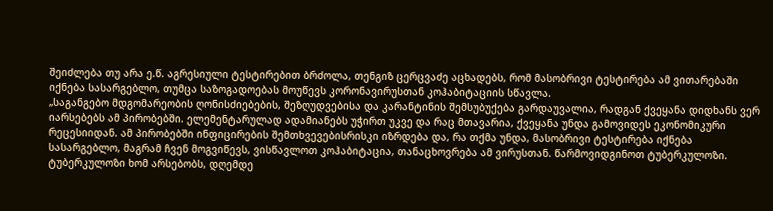შეიძლება თუ არა ე.წ. აგრესიული ტესტირებით ბრძოლა, თენგიზ ცერცვაძე აცხადებს, რომ მასობრივი ტესტირება ამ ვითარებაში იქნება სასარგებლო, თუმცა საზოგადოებას მოუწევს კორონავირუსთან კოჰაბიტაციის სწავლა.
„საგანგებო მდგომარეობის ღონისძიებების, შეზღუდვებისა და კარანტინის შემსუბუქება გარდაუვალია, რადგან ქვეყანა დიდხანს ვერ იარსებებს ამ პირობებში. ელემენტარულად ადამიანებს უჭირთ უკვე და რაც მთავარია, ქვეყანა უნდა გამოვიდეს ეკონომიკური რეცესიიდან. ამ პირობებში ინფიცირების შემთხვევებისრისკი იზრდება და, რა თქმა უნდა, მასობრივი ტესტირება იქნება სასარგებლო, მაგრამ ჩვენ მოგვიწევს, ვისწავლოთ კოჰაბიტაცია, თანაცხოვრება ამ ვირუსთან. წარმოვიდგინოთ ტუბერკულოზი. ტუბერკულოზი ხომ არსებობს, დღემდე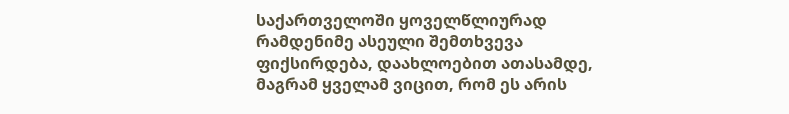საქართველოში ყოველწლიურად რამდენიმე ასეული შემთხვევა ფიქსირდება, დაახლოებით ათასამდე, მაგრამ ყველამ ვიცით, რომ ეს არის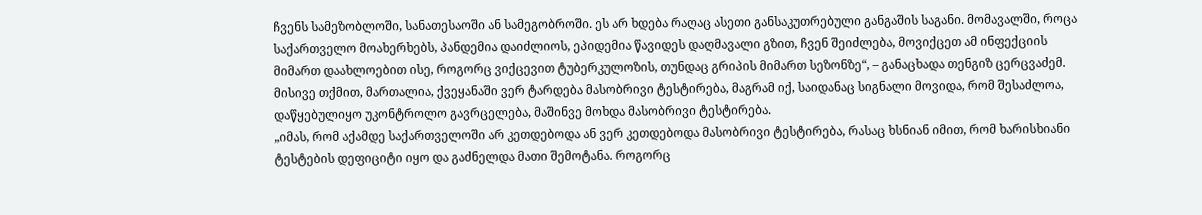ჩვენს სამეზობლოში, სანათესაოში ან სამეგობროში. ეს არ ხდება რაღაც ასეთი განსაკუთრებული განგაშის საგანი. მომავალში, როცა საქართველო მოახერხებს, პანდემია დაიძლიოს, ეპიდემია წავიდეს დაღმავალი გზით, ჩვენ შეიძლება, მოვიქცეთ ამ ინფექციის მიმართ დაახლოებით ისე, როგორც ვიქცევით ტუბერკულოზის, თუნდაც გრიპის მიმართ სეზონზე“, – განაცხადა თენგიზ ცერცვაძემ.
მისივე თქმით, მართალია, ქვეყანაში ვერ ტარდება მასობრივი ტესტირება, მაგრამ იქ, საიდანაც სიგნალი მოვიდა, რომ შესაძლოა, დაწყებულიყო უკონტროლო გავრცელება, მაშინვე მოხდა მასობრივი ტესტირება.
„იმას, რომ აქამდე საქართველოში არ კეთდებოდა ან ვერ კეთდებოდა მასობრივი ტესტირება, რასაც ხსნიან იმით, რომ ხარისხიანი ტესტების დეფიციტი იყო და გაძნელდა მათი შემოტანა. როგორც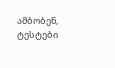ამბობენ, ტესტები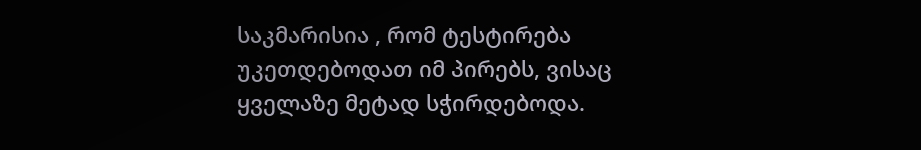საკმარისია , რომ ტესტირება უკეთდებოდათ იმ პირებს, ვისაც ყველაზე მეტად სჭირდებოდა.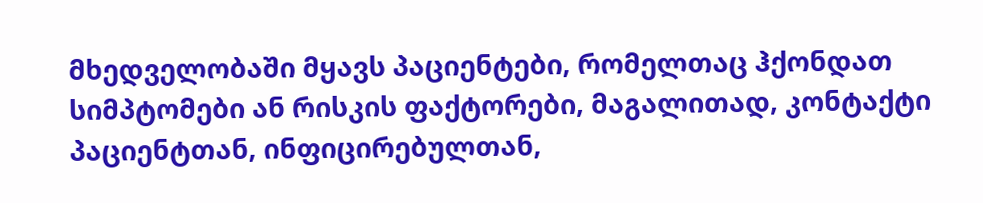მხედველობაში მყავს პაციენტები, რომელთაც ჰქონდათ სიმპტომები ან რისკის ფაქტორები, მაგალითად, კონტაქტი პაციენტთან, ინფიცირებულთან,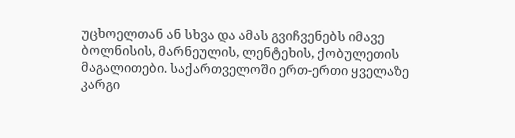უცხოელთან ან სხვა და ამას გვიჩვენებს იმავე ბოლნისის, მარნეულის, ლენტეხის, ქობულეთის მაგალითები. საქართველოში ერთ-ერთი ყველაზე კარგი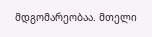მდგომარეობაა. მთელი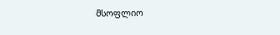მსოფლიო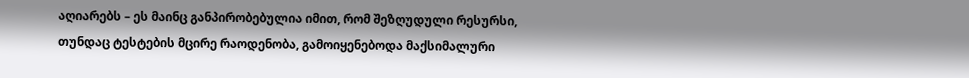აღიარებს – ეს მაინც განპირობებულია იმით, რომ შეზღუდული რესურსი, თუნდაც ტესტების მცირე რაოდენობა, გამოიყენებოდა მაქსიმალური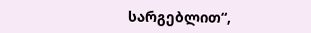სარგებლით“,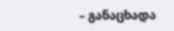– განაცხადა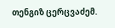თენგიზ ცერცვაძემ.